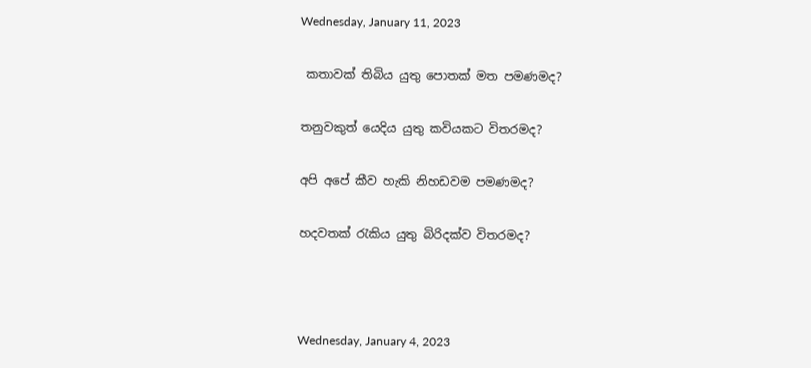Wednesday, January 11, 2023

 කතාවක් තිබිය යුතු පොතක් මත පමණමද?

තනුවකුත් යෙදිය යුතු කවියකට විතරමද?

අපි අපේ කීව හැකි නිහඩවම පමණමද?

හදවතක් රැකිය යුතු බිරිදක්ව විතරමද?



Wednesday, January 4, 2023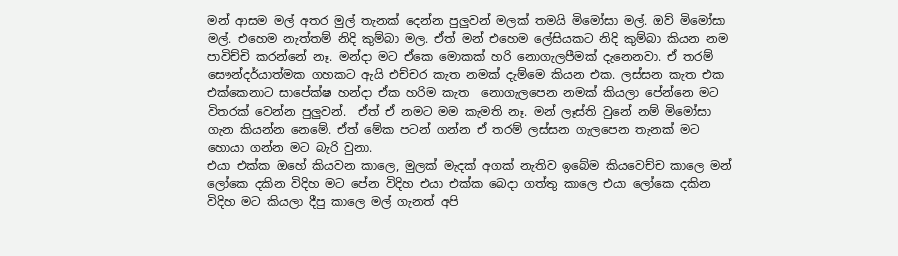මන් ආසම මල් අතර මුල් තැනක් දෙන්න පුලුවන් මලක් තමයි මිමෝසා මල්. ඔව් මිමෝසා මල්. එහෙම නැත්තම් නිදි කුම්බා මල. ඒත් මන් එහෙම ලේසියකට නිදි කුම්බා කියන නම පාවිච්චි කරන්නේ නෑ. මන්දා මට ඒකෙ මොකක් හරි නොගැලපීමක් දැනෙනවා. ඒ තරම් සෞන්දර්යාත්මක ගහකට ඇයි එච්චර කැත නමක් දැම්මෙ කියන එක. ලස්සන කැත එක එක්කෙනාට සාපේක්ෂ හන්දා ඒක හරිම කැත  නොගැලපෙන නමක් කියලා පේන්නෙ මට විතරක් වෙන්න පුලුවන්.  ඒත් ඒ නමට මම කැමති නෑ. මන් ලෑස්ති වුනේ නම් මිමෝසා ගැන කියන්න නෙමේ. ඒත් මේක පටන් ගන්න ඒ තරම් ලස්සන ගැලපෙන තැනක් මට හොයා ගන්න මට බැරි වුනා.
එයා එක්ක ඔහේ කියවන කාලෙ, මුලක් මැදක් අගක් නැතිව ඉබේම කියවෙච්ච කාලෙ මන් ලෝකෙ දකින විදිහ මට පේන විදිහ එයා එක්ක බෙදා ගත්තු කාලෙ එයා ලෝකෙ දකින විදිහ මට කියලා දීපු කාලෙ මල් ගැනත් අපි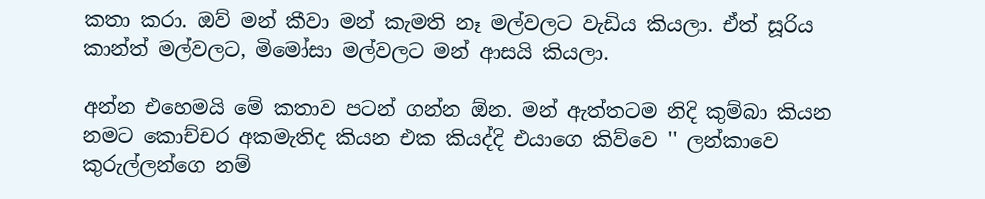කතා කරා. ඔව් මන් කීවා මන් කැමති නෑ මල්වලට වැඩිය කියලා. ඒත් සූරිය කාන්ත් මල්වලට, මිමෝසා මල්වලට මන් ආසයි කියලා.

අන්න එහෙමයි මේ කතාව පටන් ගන්න ඕන. මන් ඇත්තටම නිදි කුම්බා කියන නමට කොච්චර අකමැතිද කියන එක කියද්දි එයාගෙ කිව්වෙ '' ලන්කාවෙ කුරුල්ලන්ගෙ නම්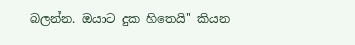බලන්න. ඔයාට දුක හිතෙයි'' කියන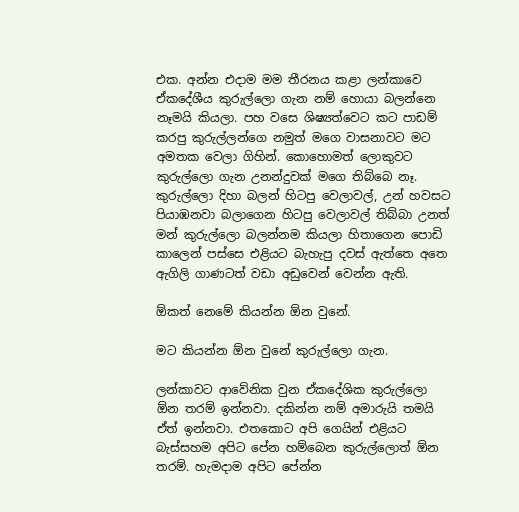එක. අන්න එදාම මම තීරනය කළා ලන්කාවෙ ඒකදේශීය කුරුල්ලො ගැන නම් හොයා බලන්නෙ නෑමයි කියලා. පහ වසෙ ශිෂ්‍යත්වෙට කට පාඩම් කරපු කුරුල්ලන්ගෙ නමුත් මගෙ වාසනාවට මට අමතක වෙලා ගිහින්. කොහොමත් ලොකුවට කුරුල්ලො ගැන උනන්දුවක් මගෙ තිබ්බෙ නෑ. කුරුල්ලො දිහා බලන් හිටපු වෙලාවල්, උන් හවසට පියාඹනවා බලාගෙන හිටපු වෙලාවල් තිබ්බා උනත් මන් කුරුල්ලො බලන්නම කියලා හිතාගෙන පොඩි කාලෙන් පස්සෙ එළියට බැහැපු දවස් ඇත්තෙ අතෙ ඇගිලි ගාණටත් වඩා අඩුවෙන් වෙන්න ඇති.

ඕකත් නෙමේ කියන්න ඕන වුනේ.

මට කියන්න ඕන වුනේ කුරුල්ලො ගැන.

ලන්කාවට ආවේනික වුන ඒකදේශික කුරුල්ලො ඕන තරම් ඉන්නවා. දකින්න නම් අමාරුයි තමයි ඒත් ඉන්නවා. එතකොට අපි ගෙයින් එළියට බැස්සහම අපිට පේන හම්බෙන කුරුල්ලොත් ඕන තරම්. හැමදාම අපිට පේන්න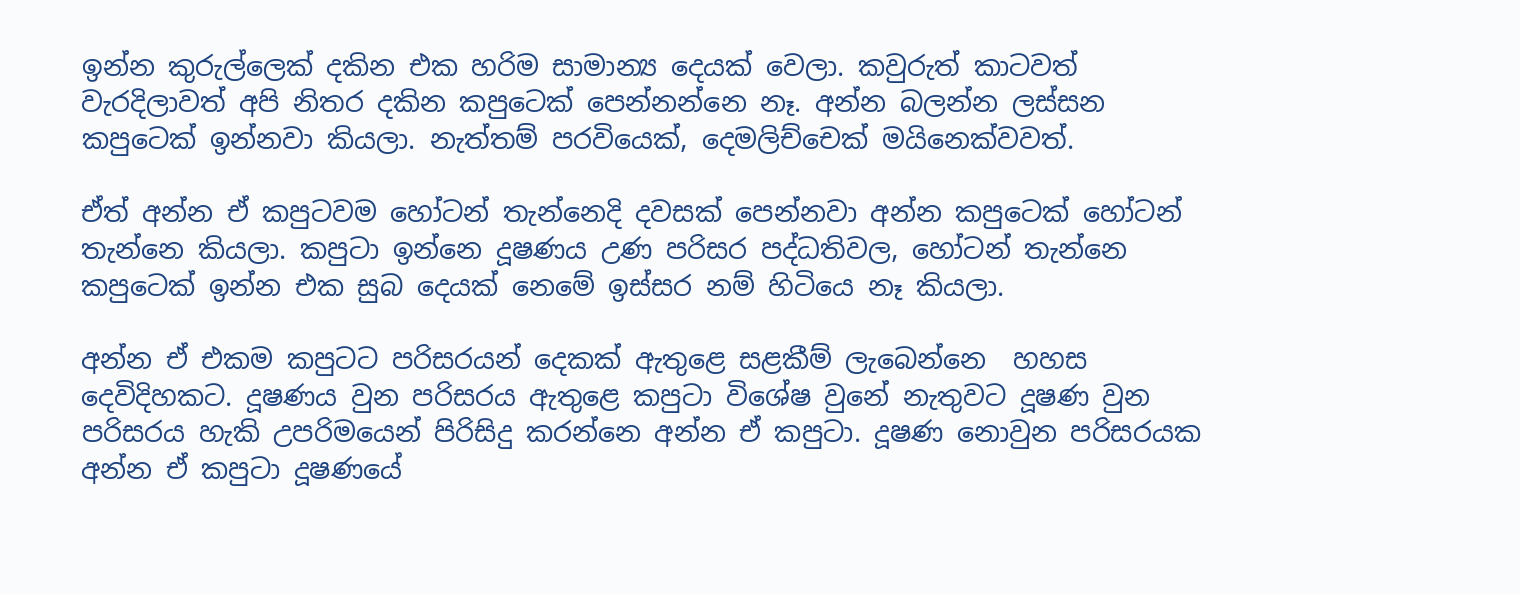ඉන්න කුරුල්ලෙක් දකින එක හරිම සාමාන්‍ය දෙයක් වෙලා. කවුරුත් කාටවත් වැරදිලාවත් අපි නිතර දකින කපුටෙක් පෙන්නන්නෙ නෑ. අන්න බලන්න ලස්සන කපුටෙක් ඉන්නවා කියලා. නැත්තම් පරවියෙක්, දෙමලිච්චෙක් මයිනෙක්වවත්.

ඒත් අන්න ඒ කපුටවම හෝටන් තැන්නෙදි දවසක් පෙන්නවා අන්න කපුටෙක් හෝටන් තැන්නෙ කියලා. කපුටා ඉන්නෙ දූෂණය උණ පරිසර පද්ධතිවල, හෝටන් තැන්නෙ කපුටෙක් ඉන්න එක සුබ දෙයක් නෙමේ ඉස්සර නම් හිටියෙ නෑ කියලා.

අන්න ඒ එකම කපුටට පරිසරයන් දෙකක් ඇතුළෙ සළකීම් ලැබෙන්නෙ  හහස දෙවිදිහකට. දූෂණය වුන පරිසරය ඇතුළෙ කපුටා විශේෂ වුනේ නැතුවට දූෂණ වුන පරිසරය හැකි උපරිමයෙන් පිරිසිදු කරන්නෙ අන්න ඒ කපුටා. දූෂණ නොවුන පරිසරයක අන්න ඒ කපුටා දූෂණයේ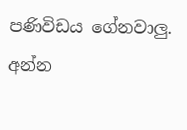පණිවිඩය ගේනවාලු. අන්න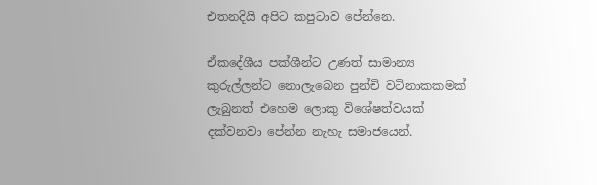එතනදියි අපිට කපුටාව පේන්නෙ.

ඒකදේශීය පක්ශීන්ට උණත් සාමාන්‍ය කුරුල්ලන්ට නොලැබෙන පුන්චි වටිනාකකමක් ලැබුනත් එහෙම ලොකු විශේෂත්වයක් දක්වනවා පේන්න නැහැ සමාජයෙන්.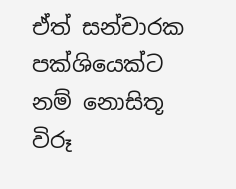ඒත් සන්චාරක පක්ශියෙක්ට නම් නොසිතූ විරූ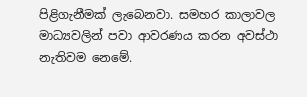පිළිගැනීමක් ලැබෙනවා. සමහර කාලාවල මාධ්‍යවලින් පවා ආවරණය කරන අවස්ථා නැතිවම නෙමේ.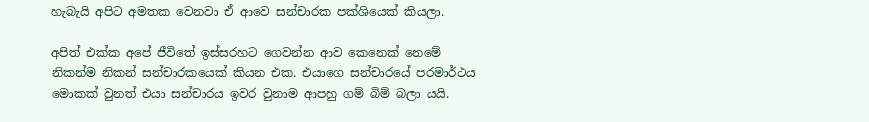හැබැයි අපිට අමතක වෙනවා ඒ ආවෙ සන්චාරක පක්ශියෙක් කියලා.

අපිත් එක්ක අපේ ජීවිතේ ඉස්සරහට ගෙවන්න ආව කෙනෙක් නෙමේ නිකන්ම නිකන් සන්චාරකයෙක් කියන එක. එයාගෙ සන්චාරයේ පරමාර්ථය මොකක් වුනත් එයා සන්චාරය ඉවර වුනාම ආපහු ගම් බිම් බලා යයි.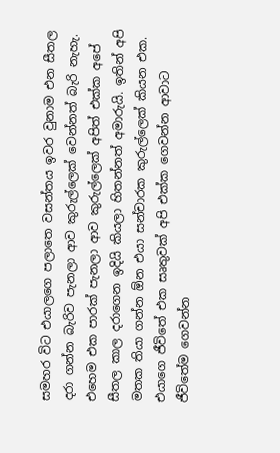සමහර විට එයාලගෙ පලාතෙ වසන්තය ඉවර වුනාම එන සීතල දරා ගන්න බැරිව පැනලා ආව කුරුල්ලෙක් වෙන්නත් බැරි නැහැ. එහෙම එක පාරක් පැනලා ආව කුරුල්ලෙක් අපිත් එක්ක අපේ සීතල කාල දරාගෙන ඉදියි කියලා හිතන්නත් අමාරුයි. ඉතින් අපි මතක තියා ගන්න ඕන එයා සන්චාරක කුරුල්ලෙක් කියන එක. එයාගෙ ජීවිතේ එක සෘතුවක් අපි එක්ක ගෙවන්න ආවාට ජීවිතේම ගෙවන්න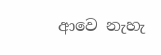ආවෙ නැහැ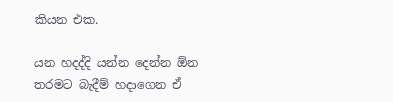කියන එක.

යන හදද්දි යන්න දෙන්න ඕන තරමට බැදීම් හදාගෙන ඒ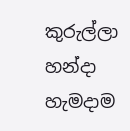කුරුල්ලා හන්දා හැමදාම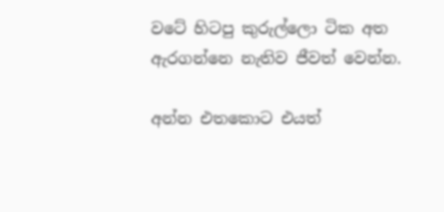වටේ හිටපු කුරුල්ලො ටික අත ඇරගන්නෙ නැතිව ජීවත් වෙන්න.

අන්න එතකොට එයත්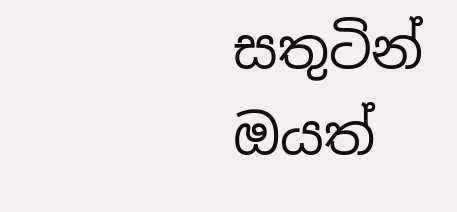සතුටින් ඔයත්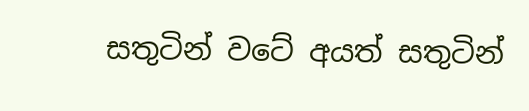සතුටින් වටේ අයත් සතුටින්